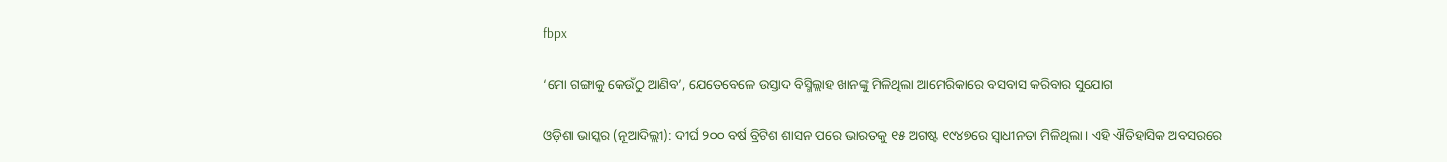fbpx

‘ମୋ ଗଙ୍ଗାକୁ କେଉଁଠୁ ଆଣିବ’, ଯେତେବେଳେ ଉସ୍ତାଦ ବିସ୍ମିଲ୍ଲାହ ଖାନଙ୍କୁ ମିଳିଥିଲା ଆମେରିକାରେ ବସବାସ କରିବାର ସୁଯୋଗ

ଓଡ଼ିଶା ଭାସ୍କର (ନୂଆଦିଲ୍ଲୀ): ଦୀର୍ଘ ୨୦୦ ବର୍ଷ ବ୍ରିଟିଶ ଶାସନ ପରେ ଭାରତକୁ ୧୫ ଅଗଷ୍ଟ ୧୯୪୭ରେ ସ୍ୱାଧୀନତା ମିଳିଥିଲା। ଏହି ଐତିହାସିକ ଅବସରରେ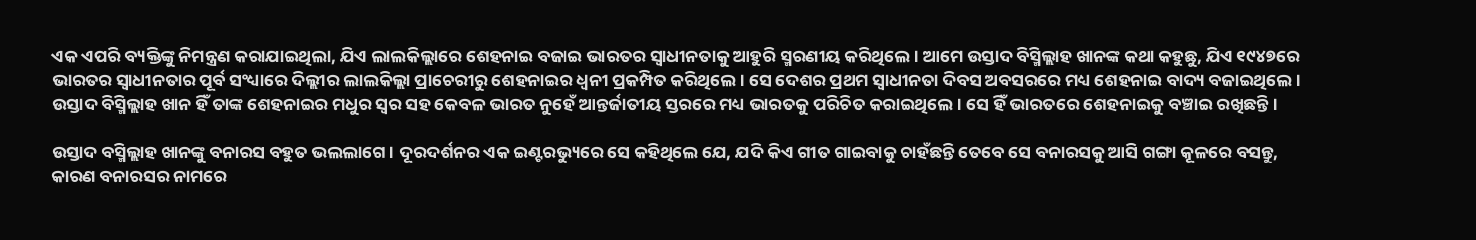ଏକ ଏପରି ବ୍ୟକ୍ତିଙ୍କୁ ନିମନ୍ତ୍ରଣ କରାଯାଇଥିଲା, ଯିଏ ଲାଲକିଲ୍ଲାରେ ଶେହନାଇ ବଜାଇ ଭାରତର ସ୍ୱାଧୀନତାକୁ ଆହୁରି ସ୍ମରଣୀୟ କରିଥିଲେ। ଆମେ ଉସ୍ତାଦ ବିସ୍ମିଲ୍ଲାହ ଖାନଙ୍କ କଥା କହୁଛୁ, ଯିଏ ୧୯୪୭ରେ ଭାରତର ସ୍ୱାଧୀନତାର ପୂର୍ବ ସଂଧ୍ୟାରେ ଦିଲ୍ଲୀର ଲାଲକିଲ୍ଲା ପ୍ରାଚେରୀରୁ ଶେହନାଇର ଧ୍ୱନୀ ପ୍ରକମ୍ପିତ କରିଥିଲେ। ସେ ଦେଶର ପ୍ରଥମ ସ୍ୱାଧୀନତା ଦିବସ ଅବସରରେ ମଧ୍ୟ ଶେହନାଇ ବାଦ୍ୟ ବଜାଇଥିଲେ। ଉସ୍ତାଦ ବିସ୍ମିଲ୍ଲାହ ଖାନ ହିଁ ତାଙ୍କ ଶେହନାଇର ମଧୁର ସ୍ୱର ସହ କେବଳ ଭାରତ ନୁହେଁ ଆନ୍ତର୍ଜାତୀୟ ସ୍ତରରେ ମଧ୍ୟ ଭାରତକୁ ପରିଚିତ କରାଇଥିଲେ। ସେ ହିଁ ଭାରତରେ ଶେହନାଇକୁ ବଞ୍ଚାଇ ରଖିଛନ୍ତି।

ଉସ୍ତାଦ ବସ୍ମିଲ୍ଲାହ ଖାନଙ୍କୁ ବନାରସ ବହୁତ ଭଲଲାଗେ। ଦୂରଦର୍ଶନର ଏକ ଇଣ୍ଟରଭ୍ୟୁରେ ସେ କହିଥିଲେ ଯେ, ଯଦି କିଏ ଗୀତ ଗାଇବାକୁ ଚାହଁଛନ୍ତି ତେବେ ସେ ବନାରସକୁ ଆସି ଗଙ୍ଗା କୂଳରେ ବସନ୍ତୁ, କାରଣ ବନାରସର ନାମରେ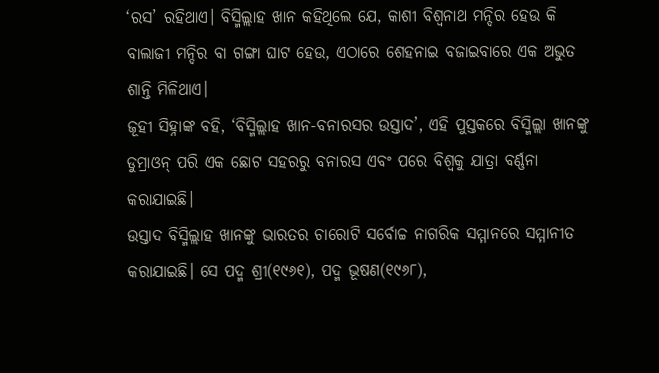‘ରସ’ ରହିଥାଏ। ବିସ୍ମିଲ୍ଲାହ ଖାନ କହିଥିଲେ ଯେ, କାଶୀ ବିଶ୍ୱନାଥ ମନ୍ଦିର ହେଉ କି ବାଲାଜୀ ମନ୍ଦିର ବା ଗଙ୍ଗା ଘାଟ ହେଉ, ଏଠାରେ ଶେହନାଇ ବଜାଇବାରେ ଏକ ଅଭୁତ ଶାନ୍ତି ମିଳିଥାଏ।
ଜୂହୀ ସିହ୍ନାଙ୍କ ବହି, ‘ବିସ୍ମିଲ୍ଲାହ ଖାନ-ବନାରସର ଉସ୍ତାଦ’, ଏହି ପୁସ୍ତକରେ ବିସ୍ମିଲ୍ଲା ଖାନଙ୍କୁ ଡୁମ୍ରାଓନ୍ ପରି ଏକ ଛୋଟ ସହରରୁ ବନାରସ ଏବଂ ପରେ ବିଶ୍ୱକୁ ଯାତ୍ରା ବର୍ଣ୍ଣନା କରାଯାଇଛି।
ଉସ୍ତାଦ ବିସ୍ମିଲ୍ଲାହ ଖାନଙ୍କୁ ଭାରତର ଚାରୋଟି ସର୍ବୋଚ୍ଚ ନାଗରିକ ସମ୍ମାନରେ ସମ୍ମାନୀତ କରାଯାଇଛି। ସେ ପଦ୍ମ ଶ୍ରୀ(୧୯୬୧), ପଦ୍ମ ଭୂଷଣ(୧୯୬୮),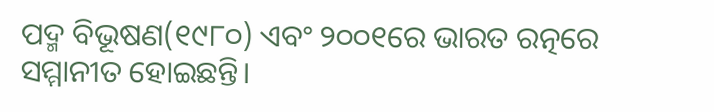ପଦ୍ମ ବିଭୂଷଣ(୧୯୮୦) ଏବଂ ୨୦୦୧ରେ ଭାରତ ରତ୍ନରେ ସମ୍ମାନୀତ ହୋଇଛନ୍ତି।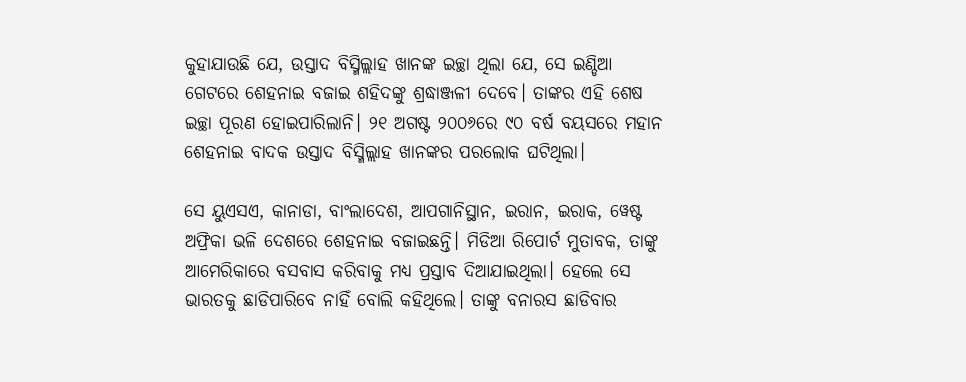କୁହାଯାଉଛି ଯେ, ଉସ୍ତାଦ ବିସ୍ମିଲ୍ଲାହ ଖାନଙ୍କ ଇଚ୍ଛା ଥିଲା ଯେ, ସେ ଇଣ୍ଡିଆ ଗେଟରେ ଶେହନାଇ ବଜାଇ ଶହିଦଙ୍କୁ ଶ୍ରଦ୍ଧାଞ୍ଜଳୀ ଦେବେ। ତାଙ୍କର ଏହି ଶେଷ ଇଚ୍ଛା ପୂରଣ ହୋଇପାରିଲାନି। ୨୧ ଅଗଷ୍ଟ ୨୦୦୬ରେ ୯୦ ବର୍ଷ ବୟସରେ ମହାନ ଶେହନାଇ ବାଦକ ଉସ୍ତାଦ ବିସ୍ମିଲ୍ଲାହ ଖାନଙ୍କର ପରଲୋକ ଘଟିଥିଲା।

ସେ ୟୁଏସଏ, କାନାଡା, ବାଂଲାଦେଶ, ଆପଗାନିସ୍ଥାନ, ଇରାନ, ଇରାକ, ୱେଷ୍ଟ ଅଫ୍ରିକା ଭଳି ଦେଶରେ ଶେହନାଇ ବଜାଇଛନ୍ତି। ମିଡିଆ ରିପୋର୍ଟ ମୁତାବକ, ତାଙ୍କୁ ଆମେରିକାରେ ବସବାସ କରିବାକୁ ମଧ୍ୟ ପ୍ରସ୍ତାବ ଦିଆଯାଇଥିଲା। ହେଲେ ସେ ଭାରତକୁ ଛାଡିପାରିବେ ନାହିଁ ବୋଲି କହିଥିଲେ। ତାଙ୍କୁ ବନାରସ ଛାଡିବାର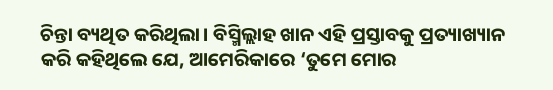ଚିନ୍ତା ବ୍ୟଥିତ କରିଥିଲା। ବିସ୍ମିଲ୍ଲାହ ଖାନ ଏହି ପ୍ରସ୍ତାବକୁ ପ୍ରତ୍ୟାଖ୍ୟାନ କରି କହିଥିଲେ ଯେ, ଆମେରିକାରେ ‘ତୁମେ ମୋର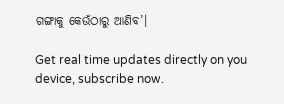ଗଙ୍ଗାକୁ କେଉଁଠାରୁ ଆଣିବ’।

Get real time updates directly on you device, subscribe now.